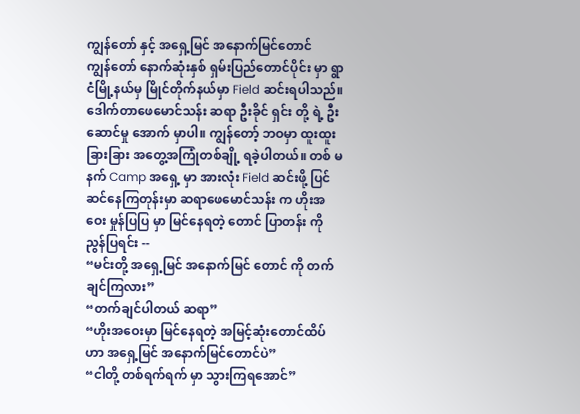ကျွန်တော် နှင့် အရှေ့မြင် အနောက်မြင်တောင်
ကျွန်တော် နောက်ဆုံးနှစ် ရှမ်းပြည်တောင်ပိုင်း မှာ ရွာငံမြို့နယ်မှ မြိုင်တိုက်နယ်မှာ Field ဆင်းရပါသည်။ ဒေါက်တာဖေမောင်သန်း ဆရာ ဦးခိုင် ရှင်း တို့ ရဲ့ ဦးဆောင်မှု အောက် မှာပါ။ ကျွန်တော့် ဘဝမှာ ထူးထူးခြားခြား အတွေ့အကြုံတစ်ချို့ ရခဲ့ပါတယ်။ တစ် မနက် Camp အရှေ့ မှာ အားလုံး Field ဆင်းဖို့ ပြင်ဆင်နေကြတုန်းမှာ ဆရာဖေမောင်သန်း က ဟိုးအဝေး မှုန်ပြပြ မှာ မြင်နေရတဲ့ တောင် ပြာတန်း ကို ညွန်ပြရင်း --
“မင်းတို့ အရှေ့မြင် အနောက်မြင် တောင် ကို တက်ချင်ကြလား”
“တက်ချင်ပါတယ် ဆရာ”
“ဟိုးအဝေးမှာ မြင်နေရတဲ့ အမြင့်ဆုံးတောင်ထိပ် ဟာ အရှေ့မြင် အနောက်မြင်တောင်ပဲ”
“ငါတို့ တစ်ရက်ရက် မှာ သွားကြရအောင်”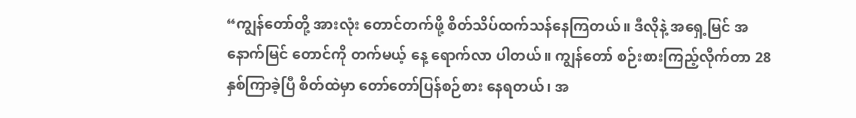“ကျွန်တော်တို့ အားလုံး တောင်တက်ဖို့ စိတ်သိပ်ထက်သန်နေကြတယ်။ ဒီလိုနဲ့ အရှေ့မြင် အနောက်မြင် တောင်ကို တက်မယ့် နေ့ ရောက်လာ ပါတယ်။ ကျွန်တော် စဉ်းစားကြည့်လိုက်တာ 28 နှစ်ကြာခဲ့ပြီ စိတ်ထဲမှာ တော်တော်ပြန်စဉ်စား နေရတယ်၊ အ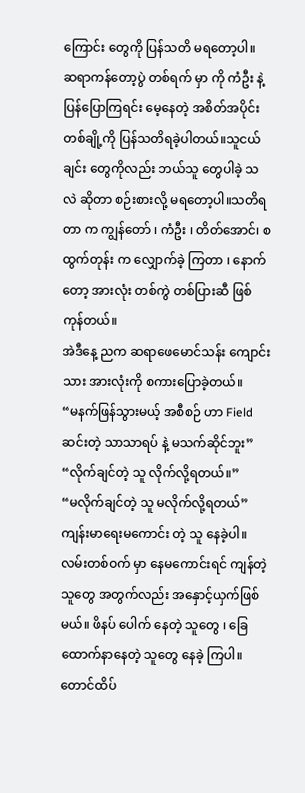ကြောင်း တွေကို ပြန်သတိ မရတော့ပါ။
ဆရာကန်တော့ပွဲ တစ်ရက် မှာ ကို ကံဦး နဲ့ပြန်ပြောကြရင်း မေ့နေတဲ့ အစိတ်အပိုင်း တစ်ချို့ကို ပြန်သတိရခဲ့ပါတယ်။သူငယ်ချင်း တွေကိုလည်း ဘယ်သူ တွေပါခဲ့ သလဲ ဆိုတာ စဉ်းစားလို့ မရတော့ပါ။သတိရတာ က ကျွန်တော် ၊ ကံဦး ၊ တိတ်အောင်၊ စထွက်တုန်း က လျှောက်ခဲ့ ကြတာ ၊ နောက်တော့ အားလုံး တစ်ကွဲ တစ်ပြားဆီ ဖြစ်ကုန်တယ်။
အဲဒီနေ့ ညက ဆရာဖေမောင်သန်း ကျောင်းသား အားလုံးကို စကားပြောခဲ့တယ်။
“မနက်ဖြန်သွားမယ့် အစီစဉ် ဟာ Field ဆင်းတဲ့ သာသာရပ် နဲ့ မသက်ဆိုင်ဘူး”
“လိုက်ချင်တဲ့ သူ လိုက်လို့ရတယ်။”
“မလိုက်ချင်တဲ့ သူ မလိုက်လို့ရတယ်”
ကျန်းမာရေးမကောင်း တဲ့ သူ နေခဲ့ပါ။ လမ်းတစ်ဝက် မှာ နေမကောင်းရင် ကျန်တဲ့သူတွေ အတွက်လည်း အနှောင့်ယှက်ဖြစ်မယ်။ ဖိနပ် ပေါက် နေတဲ့ သူတွေ ၊ ခြေထောက်နာနေတဲ့ သူတွေ နေခဲ့ ကြပါ။တောင်ထိပ်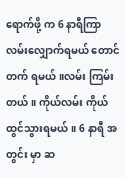ရောက်ဖို့ က 6 နာရီကြာလမ်းလျှောက်ရမယ် တောင်တက် ရမယ်။လမ်း ကြမ်းတယ်။ ကိုယ်လမ်း ကိုယ်ထွင်သွားရမယ်။ 6 နာရီ အတွင်း မှာ ဆ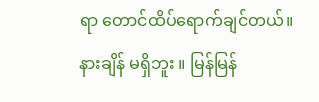ရာ တောင်ထိပ်ရောက်ချင်တယ်။ နားချိန် မရှိဘူး ။ မြန်မြန်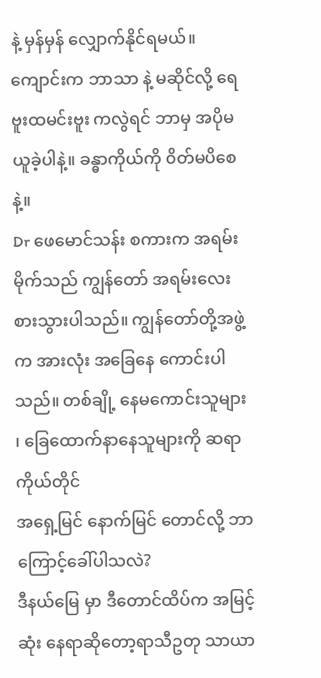နဲ့ မှန်မှန် လျှောက်နိုင်ရမယ်။ကျောင်းက ဘာသာ နဲ့ မဆိုင်လို့ ရေဗူးထမင်းဗူး ကလွဲရင် ဘာမှ အပိုမယူခဲ့ပါနဲ့။ ခန္ဓာကိုယ်ကို ၀ိတ်မပိစေနဲ့။
Dr ဖေမောင်သန်း စကားက အရမ်းမိုက်သည် ကျွန်တော် အရမ်းလေးစားသွားပါသည်။ ကျွန်တော်တို့အဖွဲ့ က အားလုံး အခြေနေ ကောင်းပါ သည်။ တစ်ချို့ နေမကောင်းသူများ ၊ ခြေထောက်နာနေသူများကို ဆရာကိုယ်တိုင်
အရှေ့မြင် နောက်မြင် တောင်လို့ ဘာကြောင့်ခေါ်ပါသလဲ?
ဒီနယ်မြေ မှာ ဒီတောင်ထိပ်က အမြင့် ဆုံး နေရာဆိုတော့ရာသီဥတု သာယာ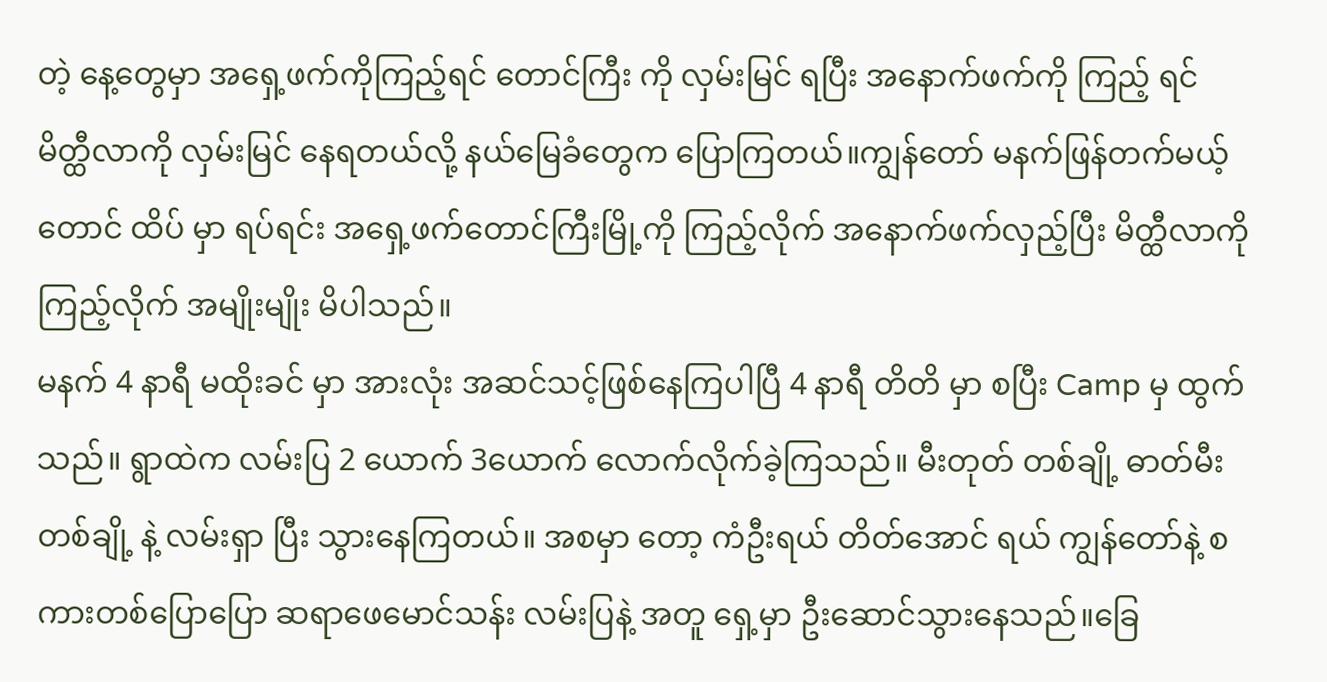တဲ့ နေ့တွေမှာ အရှေ့ဖက်ကိုကြည့်ရင် တောင်ကြီး ကို လှမ်းမြင် ရပြီး အနောက်ဖက်ကို ကြည့် ရင် မိတ္ထီလာကို လှမ်းမြင် နေရတယ်လို့ နယ်မြေခံတွေက ပြောကြတယ်။ကျွန်တော် မနက်ဖြန်တက်မယ့် တောင် ထိပ် မှာ ရပ်ရင်း အရှေ့ဖက်တောင်ကြီးမြို့ကို ကြည့်လိုက် အနောက်ဖက်လှည့်ပြီး မိတ္ထီလာကို ကြည့်လိုက် အမျိုးမျိုး မိပါသည်။
မနက် 4 နာရီ မထိုးခင် မှာ အားလုံး အဆင်သင့်ဖြစ်နေကြပါပြီ 4 နာရီ တိတိ မှာ စပြီး Camp မှ ထွက်သည်။ ရွာထဲက လမ်းပြ 2 ယောက် 3ယောက် လောက်လိုက်ခဲ့ကြသည်။ မီးတုတ် တစ်ချို့ ဓာတ်မီး တစ်ချို့ နဲ့ လမ်းရှာ ပြီး သွားနေကြတယ်။ အစမှာ တော့ ကံဦးရယ် တိတ်အောင် ရယ် ကျွန်တော်နဲ့ စကားတစ်ပြောပြော ဆရာဖေမောင်သန်း လမ်းပြနဲ့ အတူ ရှေ့မှာ ဦးဆောင်သွားနေသည်။ခြေ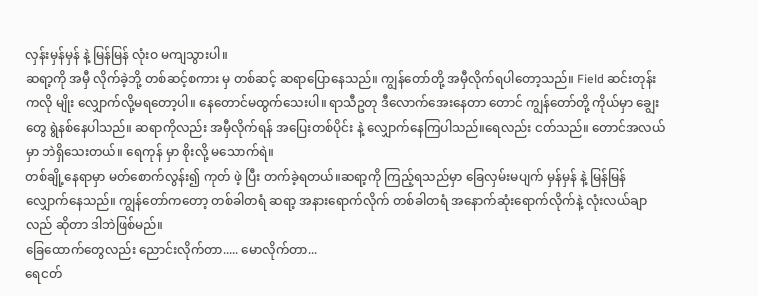လှန်းမှန်မှန် နဲ့ မြန်မြန် လုံးဝ မကျသွားပါ။
ဆရာ့ကို အမှီ လိုက်ခဲ့ဘို့ တစ်ဆင့်စကား မှ တစ်ဆင့် ဆရာပြောနေသည်။ ကျွန်တော်တို့ အမှီလိုက်ရပါတော့သည်။ Field ဆင်းတုန်းကလို မျိုး လျှောက်လို့မရတော့ပါ။ နေတောင်မထွက်သေးပါ။ ရာသီဥတု ဒီလောက်အေးနေတာ တောင် ကျွန်တော်တို့ ကိုယ်မှာ ချွေးတွေ ရွဲနစ်နေပါသည်။ ဆရာကိုလည်း အမှီလိုက်ရန် အပြေးတစ်ပိုင်း နဲ့ လျှောက်နေကြပါသည်။ရေလည်း ငတ်သည်။ တောင်အလယ်မှာ ဘဲရှိသေးတယ်။ ရေကုန် မှာ စိုးလို့ မသောက်ရဲ။
တစ်ချို့နေရာမှာ မတ်စောက်လွန်း၍ ကုတ် ဖဲ့ ပြီး တက်ခဲ့ရတယ်။ဆရာ့ကို ကြည့်ရသည်မှာ ခြေလှမ်းမပျက် မှန်မှန် နဲ့ မြန်မြန် လျှောက်နေသည်။ ကျွန်တော်ကတော့ တစ်ခါတရံ ဆရာ့ အနားရောက်လိုက် တစ်ခါတရံ အနောက်ဆုံးရောက်လိုက်နဲ့ လုံးလယ်ချာ လည် ဆိုတာ ဒါဘဲဖြစ်မည်။
ခြေထောက်တွေလည်း ညောင်းလိုက်တာ..... မောလိုက်တာ...
ရေငတ်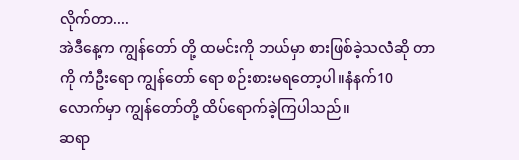လိုက်တာ....
အဲဒီနေ့က ကျွန်တော် တို့ ထမင်းကို ဘယ်မှာ စားဖြစ်ခဲ့သလဲံဆို တာကို ကံဦးရော ကျွန်တော် ရော စဉ်းစားမရတော့ပါ။နံနက်10 လောက်မှာ ကျွန်တော်တို့ ထိပ်ရောက်ခဲ့ကြပါသည်။
ဆရာ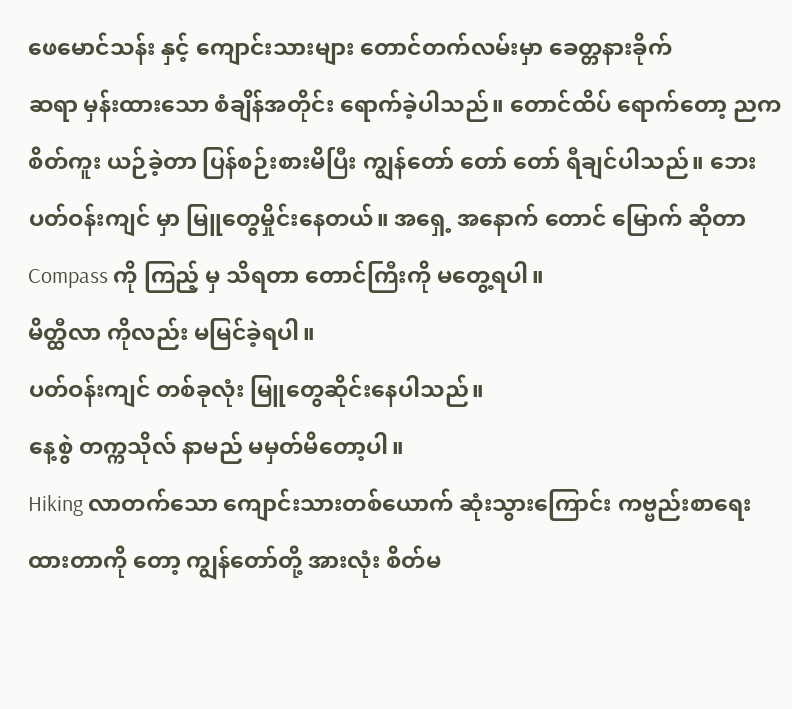ဖေမောင်သန်း နှင့် ကျောင်းသားများ တောင်တက်လမ်းမှာ ခေတ္တနားခိုက်
ဆရာ မှန်းထားသော စံချိန်အတိုင်း ရောက်ခဲ့ပါသည်။ တောင်ထိပ် ရောက်တော့ ညက စိတ်ကူး ယဉ်ခဲ့တာ ပြန်စဉ်းစားမိပြီး ကျွန်တော် တော် တော် ရီချင်ပါသည်။ ဘေးပတ်ဝန်းကျင် မှာ မြူတွေမှိုင်းနေတယ်။ အရှေ့ အနောက် တောင် မြောက် ဆိုတာ Compass ကို ကြည့် မှ သိရတာ တောင်ကြီးကို မတွေ့ရပါ။
မိတ္ထီလာ ကိုလည်း မမြင်ခဲ့ရပါ။
ပတ်ဝန်းကျင် တစ်ခုလုံး မြူတွေဆိုင်းနေပါသည်။
နေ့စွဲ တက္ကသိုလ် နာမည် မမှတ်မိတော့ပါ။
Hiking လာတက်သော ကျောင်းသားတစ်ယောက် ဆုံးသွားကြောင်း ကဗ္ဗည်းစာရေးထားတာကို တော့ ကျွန်တော်တို့ အားလုံး စိတ်မ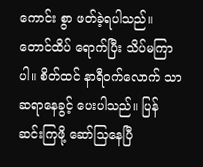ကောင်း စွာ ဖတ်ခဲ့ရပါသည်။တောင်ထိပ် ရောက်ပြီး သိပ်မကြာပါ။ စိတ်ထင် နာရီဝက်လောက် သာဆရာနေခွင့် ပေးပါသည်။ ပြန်ဆင်းကြဖို့ ဆော်သြနေပြီ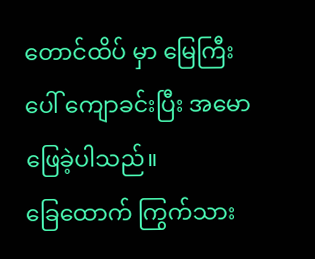တောင်ထိပ် မှာ မြေကြီး ပေါ် ကျောခင်းပြီး အမောဖြေခဲ့ပါသည်။
ခြေထောက် ကြွက်သား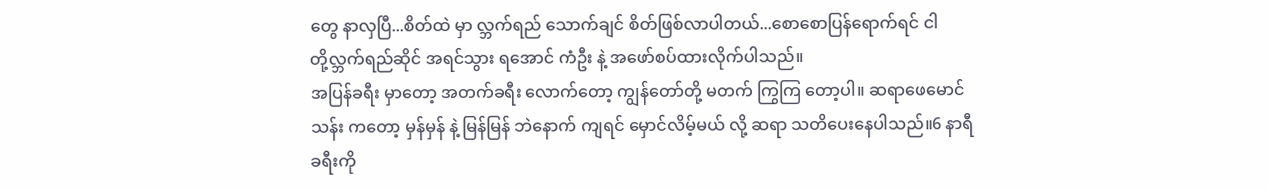တွေ နာလှပြီ...စိတ်ထဲ မှာ လ္ဘက်ရည် သောက်ချင် စိတ်ဖြစ်လာပါတယ်...စောစောပြန်ရောက်ရင် ငါတို့လ္ဘက်ရည်ဆိုင် အရင်သွား ရအောင် ကံဦး နဲ့ အဖော်စပ်ထားလိုက်ပါသည်။
အပြန်ခရီး မှာတော့ အတက်ခရီး လောက်တော့ ကျွန်တော်တို့ မတက် ကြွကြ တော့ပါ။ ဆရာဖေမောင်သန်း ကတော့ မှန်မှန် နဲ့ မြန်မြန် ဘဲနောက် ကျရင် မှောင်လိမ့်မယ် လို့ ဆရာ သတိပေးနေပါသည်။6 နာရီ ခရီးကို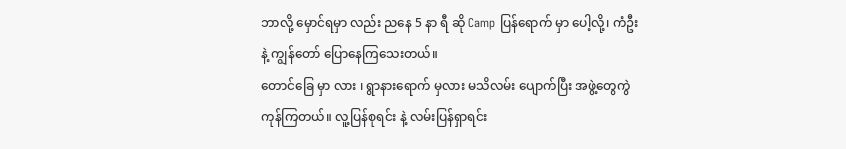ဘာလို့ မှောင်ရမှာ လည်း ညနေ 5 နာ ရီ ဆို Camp ပြန်ရောက် မှာ ပေါ့လို့၊ ကံဦး နဲ့ ကျွန်တော် ပြောနေကြသေးတယ်။
တောင်ခြေ မှာ လား ၊ ရွာနားရောက် မှလား မသိလမ်း ပျောက်ပြီး အဖွဲ့တွေကွဲကုန်ကြတယ်။ လူ့ပြန်စုရင်း နဲ့ လမ်းပြန်ရှာရင်း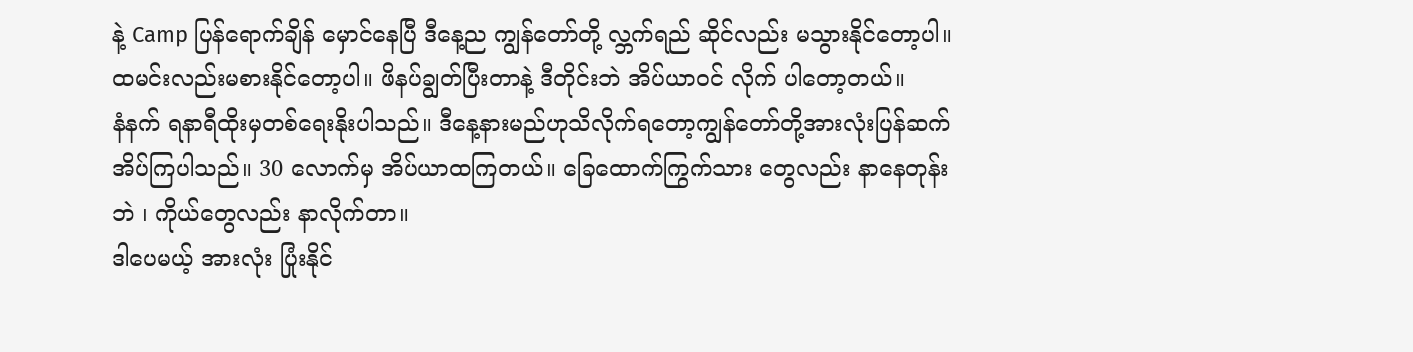နဲ့ Camp ပြန်ရောက်ချိန် မှောင်နေပြီ ဒီနေ့ည ကျွန်တော်တို့ လ္ဘက်ရည် ဆိုင်လည်း မသွားနိုင်တော့ပါ။ ထမင်းလည်းမစားနိုင်တော့ပါ။ ဖိနပ်ချွတ်ပြီးတာနဲ့ ဒီတိုင်းဘဲ အိပ်ယာဝင် လိုက် ပါတော့တယ်။
နံနက် ရနာရီထိုးမှတစ်ရေးနိုးပါသည်။ ဒီနေ့နားမည်ဟုသိလိုက်ရတော့ကျွန်တော်တို့အားလုံးပြန်ဆက်အိပ်ကြပါသည်။ 30 လောက်မှ အိပ်ယာထကြတယ်။ ခြေထောက်ကြွက်သား တွေလည်း နာနေတုန်းဘဲ ၊ ကိုယ်တွေလည်း နာလိုက်တာ။
ဒါပေမယ့် အားလုံး ပြုံးနိုင်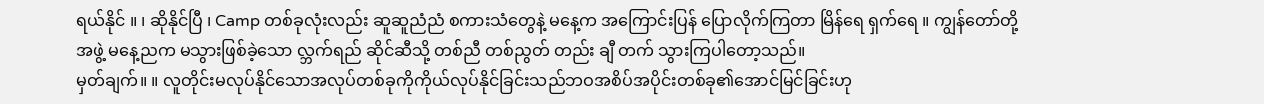ရယ်နိုင် ။ ၊ ဆိုနိုင်ပြီ ၊ Camp တစ်ခုလုံးလည်း ဆူဆူညံညံ စကားသံတွေနဲ့ မနေ့က အကြောင်းပြန် ပြောလိုက်ကြတာ မြိန်ရေ ရှက်ရေ ။ ကျွန်တော်တို့ အဖွဲ့ မနေ့ညက မသွားဖြစ်ခဲ့သော လ္ဘက်ရည် ဆိုင်ဆီသို့ တစ်ညီ တစ်ညွတ် တည်း ချီ တက် သွားကြပါတော့သည်။
မှတ်ချက်။ ။ လူတိုင်းမလုပ်နိုင်သောအလုပ်တစ်ခုကိုကိုယ်လုပ်နိုင်ခြင်းသည်ဘဝအစိပ်အပိုင်းတစ်ခု၏အောင်မြင်ခြင်းဟု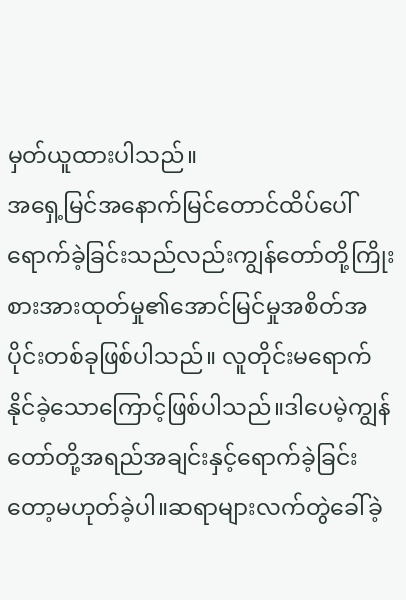မှတ်ယူထားပါသည်။
အရှေ့မြင်အနောက်မြင်တောင်ထိပ်ပေါ်ရောက်ခဲ့ခြင်းသည်လည်းကျွန်တော်တို့ကြိုးစားအားထုတ်မှု၏အောင်မြင်မှုအစိတ်အပိုင်းတစ်ခုဖြစ်ပါသည်။ လူတိုင်းမရောက်နိုင်ခဲ့သောကြောင့်ဖြစ်ပါသည်။ဒါပေမဲ့ကျွန်တော်တို့အရည်အချင်းနှင့်ရောက်ခဲ့ခြင်းတော့မဟုတ်ခဲ့ပါ။ဆရာများလက်တွဲခေါ်ခဲ့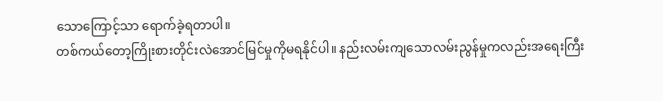သောကြောင့်သာ ရောက်ခဲ့ရတာပါ။
တစ်ကယ်တော့ကြိုးစားတိုင်းလဲအောင်မြင်မှုကိုမရနိုင်ပါ။ နည်းလမ်းကျသောလမ်းညွန်မှုကလည်းအရေးကြီး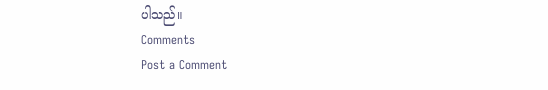ပါသည်။
Comments
Post a Comment